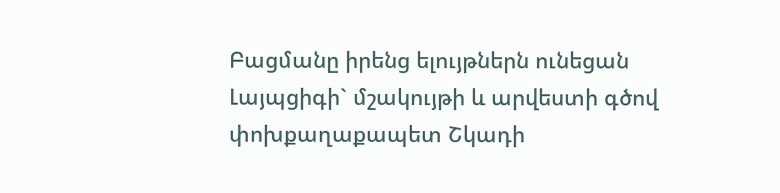Բացմանը իրենց ելույթներն ունեցան Լայպցիգի` մշակույթի և արվեստի գծով փոխքաղաքապետ Շկադի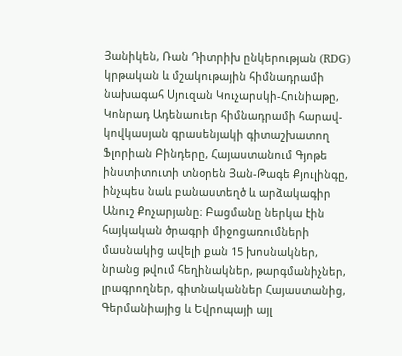Յանիկեն, Ռան Դիտրիխ ընկերության (RDG) կրթական և մշակութային հիմնադրամի նախագահ Սյուզան Կուչարսկի-Հունիաթը, Կոնրադ Ադենաուեր հիմնադրամի հարավ-կովկասյան գրասենյակի գիտաշխատող Ֆլորիան Բինդերը, Հայաստանում Գյոթե ինստիտուտի տնօրեն Յան-Թագե Քյուլինգը, ինչպես նաև բանաստեղծ և արձակագիր Անուշ Քոչարյանը։ Բացմանը ներկա էին հայկական ծրագրի միջոցառումների մասնակից ավելի քան 15 խոսնակներ, նրանց թվում հեղինակներ, թարգմանիչներ, լրագրողներ, գիտնականներ Հայաստանից, Գերմանիայից և Եվրոպայի այլ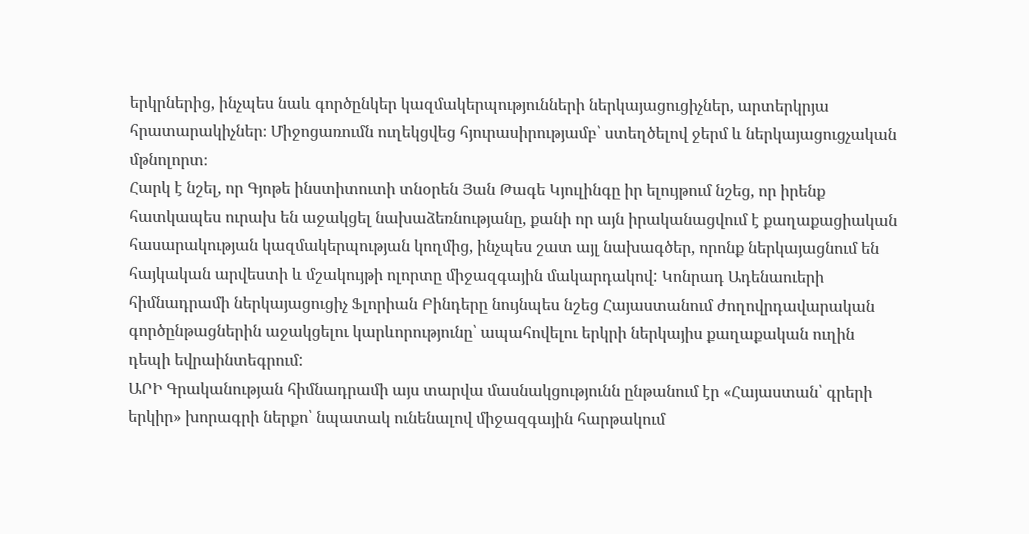երկրներից, ինչպես նաև գործընկեր կազմակերպությունների ներկայացուցիչներ, արտերկրյա հրատարակիչներ։ Միջոցառումն ուղեկցվեց հյուրասիրությամբ՝ ստեղծելով ջերմ և ներկայացուցչական մթնոլորտ։
Հարկ է նշել, որ Գյոթե ինստիտուտի տնօրեն Յան Թագե Կյուլինգը իր ելույթում նշեց, որ իրենք հատկապես ուրախ են աջակցել նախաձեռնությանը, քանի որ այն իրականացվում է քաղաքացիական հասարակության կազմակերպության կողմից, ինչպես շատ այլ նախագծեր, որոնք ներկայացնում են հայկական արվեստի և մշակույթի ոլորտը միջազգային մակարդակով: Կոնրադ Ադենաուերի հիմնադրամի ներկայացուցիչ Ֆլորիան Բինդերը նույնպես նշեց Հայաստանում ժողովրդավարական գործընթացներին աջակցելու կարևորությունը՝ ապահովելու երկրի ներկայիս քաղաքական ուղին դեպի եվրաինտեգրում:
ԱՐԻ Գրականության հիմնադրամի այս տարվա մասնակցությունն ընթանում էր «Հայաստան՝ գրերի երկիր» խորագրի ներքո՝ նպատակ ունենալով միջազգային հարթակում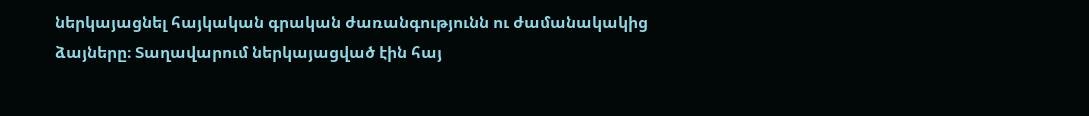ներկայացնել հայկական գրական ժառանգությունն ու ժամանակակից ձայները։ Տաղավարում ներկայացված էին հայ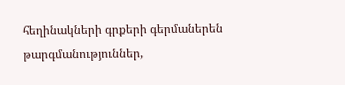հեղինակների գրքերի գերմաներեն թարգմանություններ,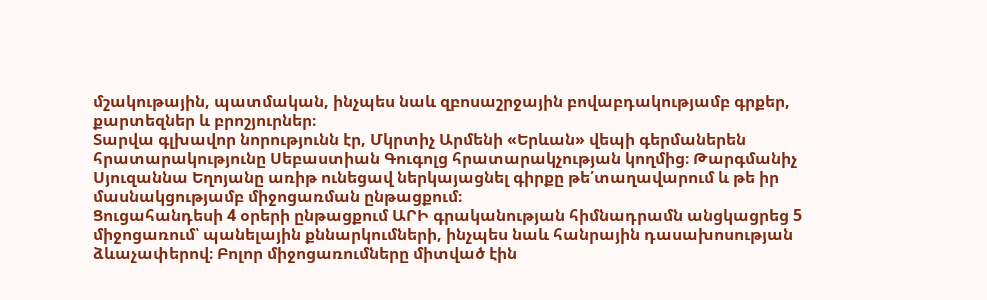մշակութային, պատմական, ինչպես նաև զբոսաշրջային բովաբդակությամբ գրքեր, քարտեզներ և բրոշյուրներ։
Տարվա գլխավոր նորությունն էր, Մկրտիչ Արմենի «Երևան» վեպի գերմաներեն հրատարակությունը Սեբաստիան Գուգոլց հրատարակչության կողմից։ Թարգմանիչ Սյուզաննա Եղոյանը առիթ ունեցավ ներկայացնել գիրքը թե՛տաղավարում և թե իր մասնակցությամբ միջոցառման ընթացքում։
Ցուցահանդեսի 4 օրերի ընթացքում ԱՐԻ գրականության հիմնադրամն անցկացրեց 5 միջոցառում՝ պանելային քննարկումների, ինչպես նաև հանրային դասախոսության ձևաչափերով։ Բոլոր միջոցառումները միտված էին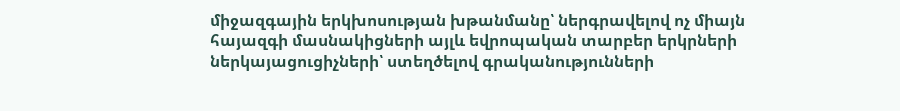միջազգային երկխոսության խթանմանը՝ ներգրավելով ոչ միայն հայազգի մասնակիցների այլև եվրոպական տարբեր երկրների ներկայացուցիչների՝ ստեղծելով գրականությունների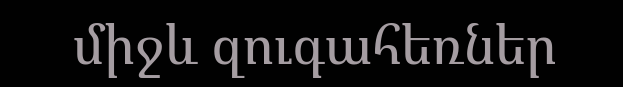միջև զուգահեռներ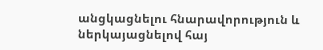անցկացնելու հնարավորություն և ներկայացնելով հայ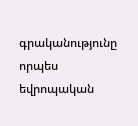գրականությունը որպես եվրոպական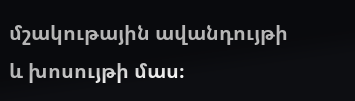մշակութային ավանդույթի և խոսույթի մաս։